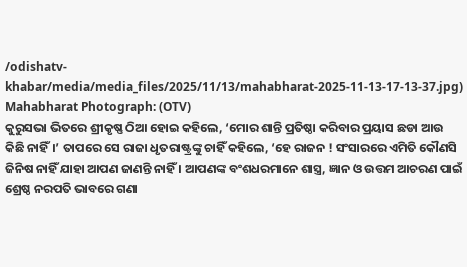/odishatv-khabar/media/media_files/2025/11/13/mahabharat-2025-11-13-17-13-37.jpg)
Mahabharat Photograph: (OTV)
କୁରୁସଭା ଭିତରେ ଶ୍ରୀକୃଷ୍ଣ ଠିଆ ହୋଇ କହିଲେ, ‘ମୋର ଶାନ୍ତି ପ୍ରତିଷ୍ଠା କରିବାର ପ୍ରୟାସ ଛଡା ଆଉ କିଛି ନାହିଁ।’ ତାପରେ ସେ ରାଜା ଧୃତରାଷ୍ଟ୍ରଙ୍କୁ ଚାହିଁ କହିଲେ, ‘ହେ ରାଜନ ! ସଂସାରରେ ଏମିତି କୌଣସି ଜିନିଷ ନାହିଁ ଯାହା ଆପଣ ଜାଣନ୍ତି ନାହିଁ । ଆପଣଙ୍କ ବଂଶଧରମାନେ ଶାସ୍ତ୍ର, ଜ୍ଞାନ ଓ ଉତ୍ତମ ଆଚରଣ ପାଇଁ ଶ୍ରେଷ୍ଠ ନରପତି ଭାବରେ ଗଣା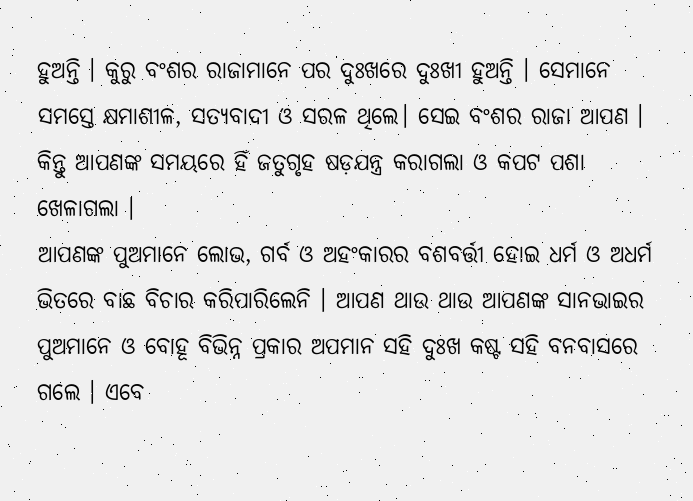ହୁଅନ୍ତି । କୁରୁ ବଂଶର ରାଜାମାନେ ପର ଦୁଃଖରେ ଦୁଃଖୀ ହୁଅନ୍ତି । ସେମାନେ ସମସ୍ତେ କ୍ଷମାଶୀଳ, ସତ୍ୟବାଦୀ ଓ ସରଳ ଥିଲେ। ସେଇ ବଂଶର ରାଜା ଆପଣ । କିନ୍ତୁ ଆପଣଙ୍କ ସମୟରେ ହିଁ ଜତୁଗୃହ ଷଡ଼ଯନ୍ତ୍ର କରାଗଲା ଓ କପଟ ପଶା ଖେଳାଗଲା ।
ଆପଣଙ୍କ ପୁଅମାନେ ଲୋଭ, ଗର୍ବ ଓ ଅହଂକାରର ବଶବର୍ତ୍ତୀ ହୋଇ ଧର୍ମ ଓ ଅଧର୍ମ ଭିତରେ ବାଛ ବିଚାର କରିପାରିଲେନି । ଆପଣ ଥାଉ ଥାଉ ଆପଣଙ୍କ ସାନଭାଇର ପୁଅମାନେ ଓ ବୋହୂ ବିଭିନ୍ନ ପ୍ରକାର ଅପମାନ ସହି ଦୁଃଖ କଷ୍ଟ ସହି ବନବାସରେ ଗଲେ । ଏବେ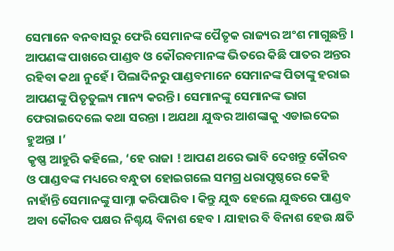ସେମାନେ ବନବାସରୁ ଫେରି ସେମାନଙ୍କ ପୈତୃକ ରାଜ୍ୟର ଅଂଶ ମାଗୁଛନ୍ତି । ଆପଣଙ୍କ ପାଖରେ ପାଣ୍ଡବ ଓ କୌରବମାନଙ୍କ ଭିତରେ କିଛି ପାତର ଅନ୍ତର ରହିବା କଥା ନୁହେଁ । ପିଲାଦିନରୁ ପାଣ୍ଡବମାନେ ସେମାନଙ୍କ ପିତାଙ୍କୁ ହରାଇ ଆପଣଙ୍କୁ ପିତୃତୁଲ୍ୟ ମାନ୍ୟ କରନ୍ତି । ସେମାନଙ୍କୁ ସେମାନଙ୍କ ଭାଗ ଫେରାଇଦେଲେ କଥା ସରନ୍ତା । ଅଯଥା ଯୁଦ୍ଧର ଆଶଙ୍କାକୁ ଏଡାଇଦେଇ ହୁଅନ୍ତା ।’
କୃଷ୍ଣ ଆହୁରି କହିଲେ, ‘ହେ ରାଜା ! ଆପଣ ଥରେ ଭାବି ଦେଖନ୍ତୁ କୌରବ ଓ ପାଣ୍ଡବଙ୍କ ମଧ୍ୟରେ ବନ୍ଧୁତା ହୋଇଗଲେ ସମଗ୍ର ଧରାପୃଷ୍ଠରେ କେହି ନାହାଁନ୍ତି ସେମାନଙ୍କୁ ସାମ୍ନା କରିପାରିବ । କିନ୍ତୁ ଯୁଦ୍ଧ ହେଲେ ଯୁଦ୍ଧରେ ପାଣ୍ଡବ ଅବା କୌରବ ପକ୍ଷର ନିଶ୍ଚୟ ବିନାଶ ହେବ । ଯାହାର ବି ବିନାଶ ହେଉ କ୍ଷତି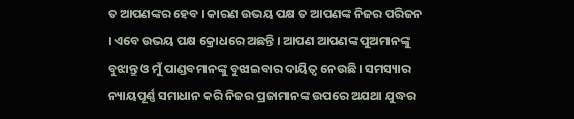ତ ଆପଣଙ୍କର ହେବ । କାରଣ ଉଭୟ ପକ୍ଷ ତ ଆପଣଙ୍କ ନିଜର ପରିଜନ । ଏବେ ଉଭୟ ପକ୍ଷ କ୍ରୋଧରେ ଅଛନ୍ତି । ଆପଣ ଆପଣଙ୍କ ପୁଅମାନଙ୍କୁ ବୁଝାନ୍ତୁ ଓ ମୁଁ ପାଣ୍ଡବମାନଙ୍କୁ ବୁଝାଇବାର ଦାୟିତ୍ୱ ନେଉଛି । ସମସ୍ୟାର ନ୍ୟାୟପୂର୍ଣ୍ଣ ସମାଧାନ କରି ନିଜର ପ୍ରଜାମାନଙ୍କ ଉପରେ ଅଯଥା ଯୁଦ୍ଧର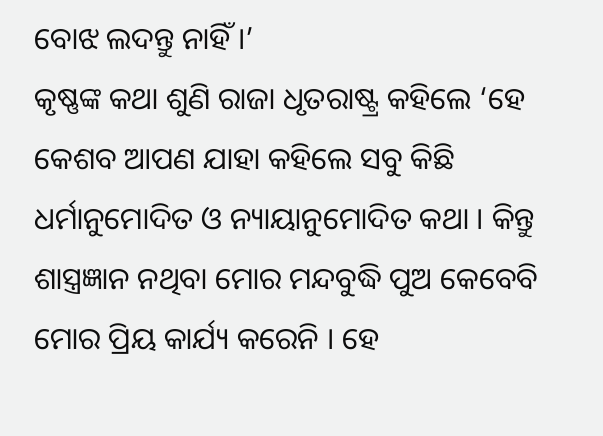ବୋଝ ଲଦନ୍ତୁ ନାହିଁ ।’
କୃଷ୍ଣଙ୍କ କଥା ଶୁଣି ରାଜା ଧୃତରାଷ୍ଟ୍ର କହିଲେ ‘ହେ କେଶବ ଆପଣ ଯାହା କହିଲେ ସବୁ କିଛି ଧର୍ମାନୁମୋଦିତ ଓ ନ୍ୟାୟାନୁମୋଦିତ କଥା । କିନ୍ତୁ ଶାସ୍ତ୍ରଜ୍ଞାନ ନଥିବା ମୋର ମନ୍ଦବୁଦ୍ଧି ପୁଅ କେବେବି ମୋର ପ୍ରିୟ କାର୍ଯ୍ୟ କରେନି । ହେ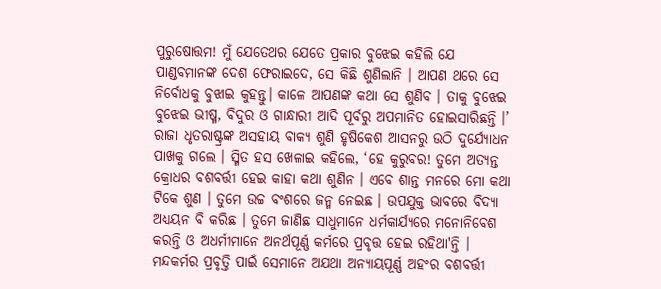ପୁରୁଷୋତ୍ତମ! ମୁଁ ଯେତେଥର ଯେତେ ପ୍ରକାର ବୁଝେଇ କହିଲି ଯେ ପାଣ୍ଡବମାନଙ୍କ ଦେଶ ଫେରାଇଦେ, ସେ କିଛି ଶୁଣିଲାନି । ଆପଣ ଥରେ ସେ ନିର୍ବୋଧକୁ ବୁଝାଇ କୁହନ୍ତୁ। କାଳେ ଆପଣଙ୍କ କଥା ସେ ଶୁଣିବ । ତାକୁ ବୁଝେଇ ବୁଝେଇ ଭୀଷ୍ମ, ବିଦୁର ଓ ଗାନ୍ଧାରୀ ଆଦି ପୂର୍ବରୁ ଅପମାନିତ ହୋଇସାରିଛନ୍ତି ।’
ରାଜା ଧୃତରାଷ୍ଟ୍ରଙ୍କ ଅସହାୟ ବାକ୍ୟ ଶୁଣି ହୃଷିକେଶ ଆସନରୁ ଉଠି ଦୁର୍ଯ୍ୟୋଧନ ପାଖକୁ ଗଲେ । ସ୍ମିତ ହସ ଖେଳାଇ କହିଲେ, ‘ହେ କୁରୁବର! ତୁମେ ଅତ୍ୟନ୍ତ କ୍ରୋଧର ବଶବର୍ତ୍ତୀ ହେଇ କାହା କଥା ଶୁଣିନ । ଏବେ ଶାନ୍ତ ମନରେ ମୋ କଥା ଟିକେ ଶୁଣ । ତୁମେ ଉଚ୍ଚ ବଂଶରେ ଜନ୍ମ ନେଇଛ । ଉପଯୁକ୍ତ ଭାବରେ ବିଦ୍ୟା ଅଧ୍ୟୟନ ବି କରିଛ । ତୁମେ ଜାଣିଛ ସାଧୁମାନେ ଧର୍ମକାର୍ଯ୍ୟରେ ମନୋନିବେଶ କରନ୍ତି ଓ ଅଧର୍ମୀମାନେ ଅନର୍ଥପୂର୍ଣ୍ଣ କର୍ମରେ ପ୍ରବୃତ୍ତ ହେଇ ରହିଥା'ନ୍ତି । ମନ୍ଦକର୍ମର ପ୍ରବୃତ୍ତି ପାଇଁ ସେମାନେ ଅଯଥା ଅନ୍ୟାୟପୂର୍ଣ୍ଣ ଅହଂର ବଶବର୍ତ୍ତୀ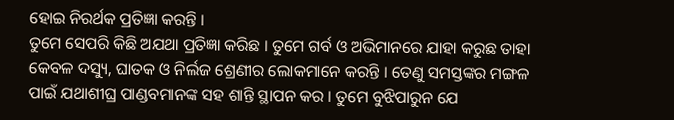ହୋଇ ନିରର୍ଥକ ପ୍ରତିଜ୍ଞା କରନ୍ତି ।
ତୁମେ ସେପରି କିଛି ଅଯଥା ପ୍ରତିଜ୍ଞା କରିଛ । ତୁମେ ଗର୍ବ ଓ ଅଭିମାନରେ ଯାହା କରୁଛ ତାହା କେବଳ ଦସ୍ୟୁ, ଘାତକ ଓ ନିର୍ଲଜ ଶ୍ରେଣୀର ଲୋକମାନେ କରନ୍ତି । ତେଣୁ ସମସ୍ତଙ୍କର ମଙ୍ଗଳ ପାଇଁ ଯଥାଶୀଘ୍ର ପାଣ୍ଡବମାନଙ୍କ ସହ ଶାନ୍ତି ସ୍ଥାପନ କର । ତୁମେ ବୁଝିପାରୁନ ଯେ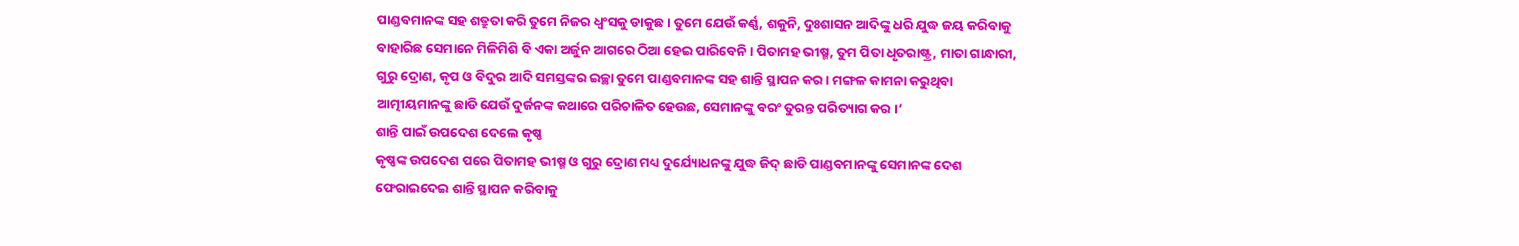ପାଣ୍ଡବମାନଙ୍କ ସହ ଶତ୍ରୁତା କରି ତୁମେ ନିଜର ଧ୍ୱଂସକୁ ଡାକୁଛ । ତୁମେ ଯେଉଁ କର୍ଣ୍ଣ, ଶକୁନି, ଦୁଃଶାସନ ଆଦିଙ୍କୁ ଧରି ଯୁଦ୍ଧ ଜୟ କରିବାକୁ ବାହାରିଛ ସେମାନେ ମିଳିମିଶି ବି ଏକା ଅର୍ଜୁନ ଆଗରେ ଠିଆ ହେଇ ପାରିବେନି । ପିତାମହ ଭୀଷ୍ମ, ତୁମ ପିତା ଧୃତରାଷ୍ଟ୍ର, ମାତା ଗାନ୍ଧାରୀ, ଗୁରୁ ଦ୍ରୋଣ, କୃପ ଓ ବିଦୁର ଆଦି ସମସ୍ତଙ୍କର ଇଚ୍ଛା ତୁମେ ପାଣ୍ଡବମାନଙ୍କ ସହ ଶାନ୍ତି ସ୍ଥାପନ କର । ମଙ୍ଗଳ କାମନା କରୁଥିବା ଆତ୍ମୀୟମାନଙ୍କୁ ଛାଡି ଯେଉଁ ଦୁର୍ଜନଙ୍କ କଥାରେ ପରିଚାଳିତ ହେଉଛ, ସେମାନଙ୍କୁ ବରଂ ତୁରନ୍ତ ପରିତ୍ୟାଗ କର ।’
ଶାନ୍ତି ପାଇଁ ଉପଦେଶ ଦେଲେ କୃଷ୍ଣ
କୃଷ୍ଣଙ୍କ ଉପଦେଶ ପରେ ପିତାମହ ଭୀଷ୍ମ ଓ ଗୁରୁ ଦ୍ରୋଣ ମଧ୍ୟ ଦୁର୍ଯ୍ୟୋଧନଙ୍କୁ ଯୁଦ୍ଧ ଜିଦ୍ ଛାଡି ପାଣ୍ଡବମାନଙ୍କୁ ସେମାନଙ୍କ ଦେଶ ଫେରାଇଦେଇ ଶାନ୍ତି ସ୍ଥାପନ କରିବାକୁ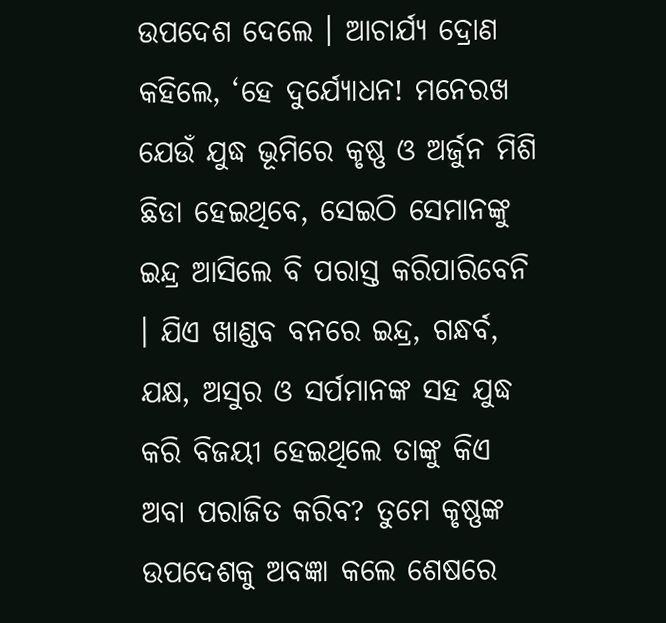ଉପଦେଶ ଦେଲେ । ଆଚାର୍ଯ୍ୟ ଦ୍ରୋଣ କହିଲେ, ‘ହେ ଦୁର୍ଯ୍ୟୋଧନ! ମନେରଖ ଯେଉଁ ଯୁଦ୍ଧ ଭୂମିରେ କୃଷ୍ଣ ଓ ଅର୍ଜୁନ ମିଶି ଛିଡା ହେଇଥିବେ, ସେଇଠି ସେମାନଙ୍କୁ ଇନ୍ଦ୍ର ଆସିଲେ ବି ପରାସ୍ତ କରିପାରିବେନି । ଯିଏ ଖାଣ୍ଡବ ବନରେ ଇନ୍ଦ୍ର, ଗନ୍ଧର୍ବ, ଯକ୍ଷ, ଅସୁର ଓ ସର୍ପମାନଙ୍କ ସହ ଯୁଦ୍ଧ କରି ବିଜୟୀ ହେଇଥିଲେ ତାଙ୍କୁ କିଏ ଅବା ପରାଜିତ କରିବ? ତୁମେ କୃଷ୍ଣଙ୍କ ଉପଦେଶକୁ ଅବଜ୍ଞା କଲେ ଶେଷରେ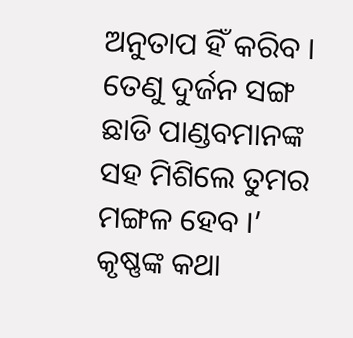ଅନୁତାପ ହିଁ କରିବ । ତେଣୁ ଦୁର୍ଜନ ସଙ୍ଗ ଛାଡି ପାଣ୍ଡବମାନଙ୍କ ସହ ମିଶିଲେ ତୁମର ମଙ୍ଗଳ ହେବ ।’
କୃଷ୍ଣଙ୍କ କଥା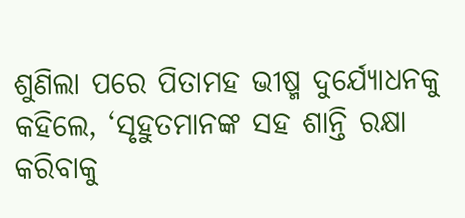ଶୁଣିଲା ପରେ ପିତାମହ ଭୀଷ୍ମ ଦୁର୍ଯ୍ୟୋଧନକୁ କହିଲେ, ‘ସୃହୁତମାନଙ୍କ ସହ ଶାନ୍ତି ରକ୍ଷା କରିବାକୁ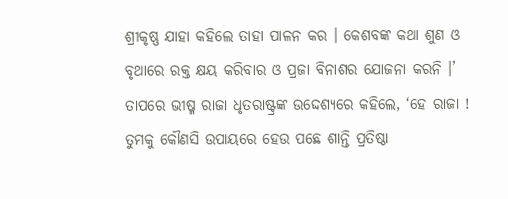ଶ୍ରୀକୃଷ୍ଣ ଯାହା କହିଲେ ତାହା ପାଳନ କର । କେଶବଙ୍କ କଥା ଶୁଣ ଓ ବୃଥାରେ ରକ୍ତ କ୍ଷୟ କରିବାର ଓ ପ୍ରଜା ବିନାଶର ଯୋଜନା କରନି ।’ ତାପରେ ଭୀଷ୍ମ ରାଜା ଧୃତରାଷ୍ଟ୍ରଙ୍କ ଉଦ୍ଦେଶ୍ୟରେ କହିଲେ, ‘ହେ ରାଜା ! ତୁମକୁ କୌଣସି ଉପାୟରେ ହେଉ ପଛେ ଶାନ୍ତି ପ୍ରତିଷ୍ଠା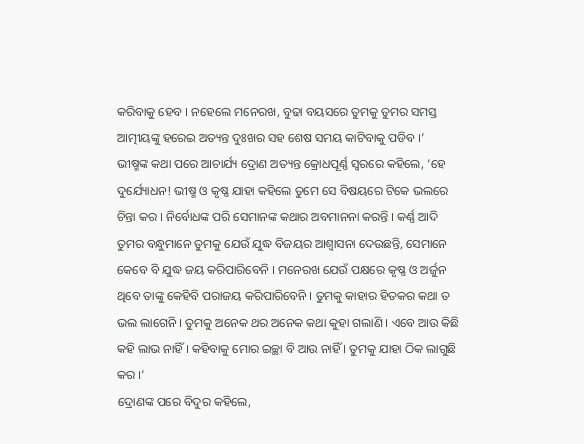କରିବାକୁ ହେବ । ନହେଲେ ମନେରଖ, ବୁଢା ବୟସରେ ତୁମକୁ ତୁମର ସମସ୍ତ ଆତ୍ମୀୟଙ୍କୁ ହରେଇ ଅତ୍ୟନ୍ତ ଦୁଃଖର ସହ ଶେଷ ସମୟ କାଟିବାକୁ ପଡିବ ।’
ଭୀଷ୍ମଙ୍କ କଥା ପରେ ଆଚାର୍ଯ୍ୟ ଦ୍ରୋଣ ଅତ୍ୟନ୍ତ କ୍ରୋଧପୂର୍ଣ୍ଣ ସ୍ୱରରେ କହିଲେ, ‘ହେ ଦୁର୍ଯ୍ୟୋଧନ! ଭୀଷ୍ମ ଓ କୃଷ୍ଣ ଯାହା କହିଲେ ତୁମେ ସେ ବିଷୟରେ ଟିକେ ଭଲରେ ଚିନ୍ତା କର । ନିର୍ବୋଧଙ୍କ ପରି ସେମାନଙ୍କ କଥାର ଅବମାନନା କରନ୍ତି । କର୍ଣ୍ଣ ଆଦି ତୁମର ବନ୍ଧୁମାନେ ତୁମକୁ ଯେଉଁ ଯୁଦ୍ଧ ବିଜୟର ଆଶ୍ୱାସନା ଦେଉଛନ୍ତି, ସେମାନେ କେବେ ବି ଯୁଦ୍ଧ ଜୟ କରିପାରିବେନି । ମନେରଖ ଯେଉଁ ପକ୍ଷରେ କୃଷ୍ଣ ଓ ଅର୍ଜୁନ ଥିବେ ତାଙ୍କୁ କେହିବି ପରାଜୟ କରିପାରିବେନି । ତୁମକୁ କାହାର ହିତକର କଥା ତ ଭଲ ଲାଗେନି । ତୁମକୁ ଅନେକ ଥର ଅନେକ କଥା କୁହା ଗଲାଣି । ଏବେ ଆଉ କିଛି କହି ଲାଭ ନାହିଁ । କହିବାକୁ ମୋର ଇଚ୍ଛା ବି ଆଉ ନାହିଁ । ତୁମକୁ ଯାହା ଠିକ ଲାଗୁଛି କର ।’
ଦ୍ରୋଣଙ୍କ ପରେ ବିଦୁର କହିଲେ,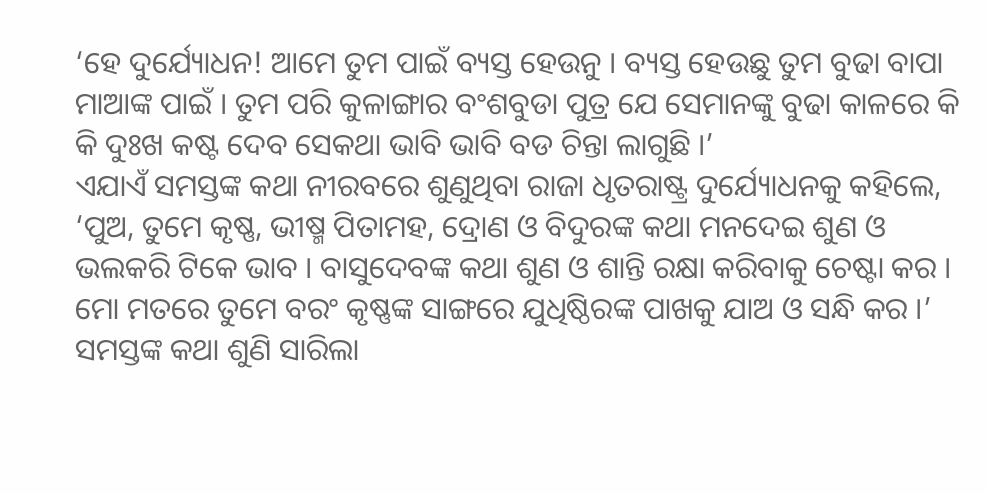‘ହେ ଦୁର୍ଯ୍ୟୋଧନ! ଆମେ ତୁମ ପାଇଁ ବ୍ୟସ୍ତ ହେଉନୁ । ବ୍ୟସ୍ତ ହେଉଛୁ ତୁମ ବୁଢା ବାପା ମାଆଙ୍କ ପାଇଁ । ତୁମ ପରି କୁଳାଙ୍ଗାର ବଂଶବୁଡା ପୁତ୍ର ଯେ ସେମାନଙ୍କୁ ବୁଢା କାଳରେ କି କି ଦୁଃଖ କଷ୍ଟ ଦେବ ସେକଥା ଭାବି ଭାବି ବଡ ଚିନ୍ତା ଲାଗୁଛି ।’
ଏଯାଏଁ ସମସ୍ତଙ୍କ କଥା ନୀରବରେ ଶୁଣୁଥିବା ରାଜା ଧୃତରାଷ୍ଟ୍ର ଦୁର୍ଯ୍ୟୋଧନକୁ କହିଲେ, ‘ପୁଅ, ତୁମେ କୃଷ୍ଣ, ଭୀଷ୍ମ ପିତାମହ, ଦ୍ରୋଣ ଓ ବିଦୁରଙ୍କ କଥା ମନଦେଇ ଶୁଣ ଓ ଭଲକରି ଟିକେ ଭାବ । ବାସୁଦେବଙ୍କ କଥା ଶୁଣ ଓ ଶାନ୍ତି ରକ୍ଷା କରିବାକୁ ଚେଷ୍ଟା କର । ମୋ ମତରେ ତୁମେ ବରଂ କୃଷ୍ଣଙ୍କ ସାଙ୍ଗରେ ଯୁଧିଷ୍ଠିରଙ୍କ ପାଖକୁ ଯାଅ ଓ ସନ୍ଧି କର ।’
ସମସ୍ତଙ୍କ କଥା ଶୁଣି ସାରିଲା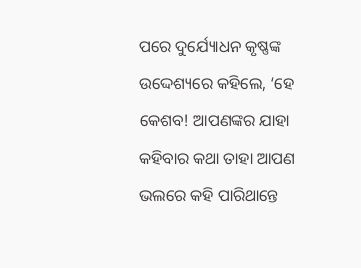ପରେ ଦୁର୍ଯ୍ୟୋଧନ କୃଷ୍ଣଙ୍କ ଉଦ୍ଦେଶ୍ୟରେ କହିଲେ, ‘ହେ କେଶବ! ଆପଣଙ୍କର ଯାହା କହିବାର କଥା ତାହା ଆପଣ ଭଲରେ କହି ପାରିଥାନ୍ତେ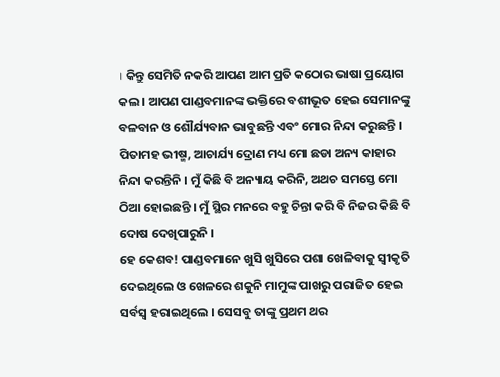। କିନ୍ତୁ ସେମିତି ନକରି ଆପଣ ଆମ ପ୍ରତି କଠୋର ଭାଷା ପ୍ରୟୋଗ କଲ । ଆପଣ ପାଣ୍ଡବମାନଙ୍କ ଭକ୍ତିରେ ବଶୀଭୂତ ହେଇ ସେମାନଙ୍କୁ ବଳବାନ ଓ ଶୌର୍ଯ୍ୟବାନ ଭାବୁଛନ୍ତି ଏବଂ ମୋର ନିନ୍ଦା କରୁଛନ୍ତି । ପିତାମହ ଭୀଷ୍ମ, ଆଚାର୍ଯ୍ୟ ଦ୍ରୋଣ ମଧ୍ୟ ମୋ ଛଡା ଅନ୍ୟ କାହାର ନିନ୍ଦା କରନ୍ତିନି । ମୁଁ କିଛି ବି ଅନ୍ୟାୟ କରିନି, ଅଥଚ ସମସ୍ତେ ମୋ ଠିଆ ହୋଇଛନ୍ତି । ମୁଁ ସ୍ଥିର ମନରେ ବହୁ ଚିନ୍ତା କରି ବି ନିଜର କିଛି ବି ଦୋଷ ଦେଖିପାରୁନି ।
ହେ କେଶବ! ପାଣ୍ଡବମାନେ ଖୁସି ଖୁସିରେ ପଶା ଖେଳିବାକୁ ସ୍ୱୀକୃତି ଦେଇଥିଲେ ଓ ଖେଳରେ ଶକୁନି ମାମୁଙ୍କ ପାଖରୁ ପରାଜିତ ହେଇ ସର୍ବସ୍ୱ ହରାଇଥିଲେ । ସେସବୁ ତାଙ୍କୁ ପ୍ରଥମ ଥର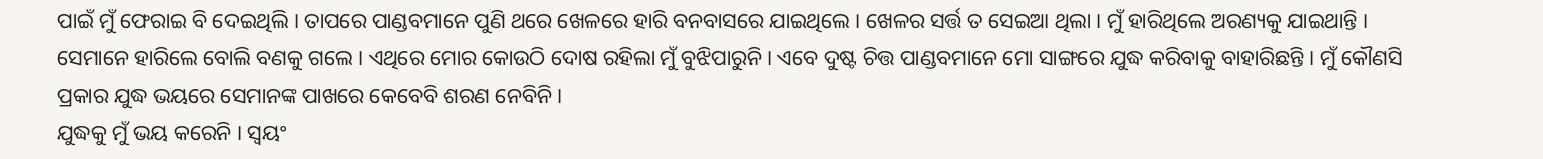ପାଇଁ ମୁଁ ଫେରାଇ ବି ଦେଇଥିଲି । ତାପରେ ପାଣ୍ଡବମାନେ ପୁଣି ଥରେ ଖେଳରେ ହାରି ବନବାସରେ ଯାଇଥିଲେ । ଖେଳର ସର୍ତ୍ତ ତ ସେଇଆ ଥିଲା । ମୁଁ ହାରିଥିଲେ ଅରଣ୍ୟକୁ ଯାଇଥାନ୍ତି । ସେମାନେ ହାରିଲେ ବୋଲି ବଣକୁ ଗଲେ । ଏଥିରେ ମୋର କୋଉଠି ଦୋଷ ରହିଲା ମୁଁ ବୁଝିପାରୁନି । ଏବେ ଦୁଷ୍ଟ ଚିତ୍ତ ପାଣ୍ଡବମାନେ ମୋ ସାଙ୍ଗରେ ଯୁଦ୍ଧ କରିବାକୁ ବାହାରିଛନ୍ତି । ମୁଁ କୌଣସି ପ୍ରକାର ଯୁଦ୍ଧ ଭୟରେ ସେମାନଙ୍କ ପାଖରେ କେବେବି ଶରଣ ନେବିନି ।
ଯୁଦ୍ଧକୁ ମୁଁ ଭୟ କରେନି । ସ୍ୱୟଂ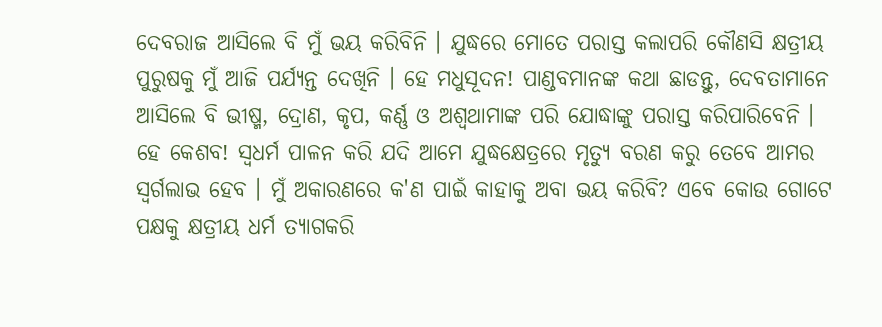ଦେବରାଜ ଆସିଲେ ବି ମୁଁ ଭୟ କରିବିନି । ଯୁଦ୍ଧରେ ମୋତେ ପରାସ୍ତ କଲାପରି କୌଣସି କ୍ଷତ୍ରୀୟ ପୁରୁଷକୁ ମୁଁ ଆଜି ପର୍ଯ୍ୟନ୍ତ ଦେଖିନି । ହେ ମଧୁସୂଦନ! ପାଣ୍ଡବମାନଙ୍କ କଥା ଛାଡନ୍ତୁ, ଦେବତାମାନେ ଆସିଲେ ବି ଭୀଷ୍ମ, ଦ୍ରୋଣ, କୃପ, କର୍ଣ୍ଣ ଓ ଅଶ୍ୱଥାମାଙ୍କ ପରି ଯୋଦ୍ଧାଙ୍କୁ ପରାସ୍ତ କରିପାରିବେନି । ହେ କେଶବ! ସ୍ୱଧର୍ମ ପାଳନ କରି ଯଦି ଆମେ ଯୁଦ୍ଧକ୍ଷେତ୍ରରେ ମୃତ୍ୟୁ ବରଣ କରୁ ତେବେ ଆମର ସ୍ୱର୍ଗଲାଭ ହେବ । ମୁଁ ଅକାରଣରେ କ'ଣ ପାଇଁ କାହାକୁ ଅବା ଭୟ କରିବି? ଏବେ କୋଉ ଗୋଟେ ପକ୍ଷକୁ କ୍ଷତ୍ରୀୟ ଧର୍ମ ତ୍ୟାଗକରି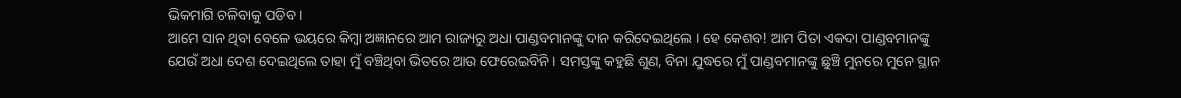ଭିକମାଗି ଚଳିବାକୁ ପଡିବ ।
ଆମେ ସାନ ଥିବା ବେଳେ ଭୟରେ କିମ୍ବା ଅଜ୍ଞାନରେ ଆମ ରାଜ୍ୟରୁ ଅଧା ପାଣ୍ଡବମାନଙ୍କୁ ଦାନ କରିଦେଇଥିଲେ । ହେ କେଶବ! ଆମ ପିତା ଏକଦା ପାଣ୍ଡବମାନଙ୍କୁ ଯେଉଁ ଅଧା ଦେଶ ଦେଇଥିଲେ ତାହା ମୁଁ ବଞ୍ଚିଥିବା ଭିତରେ ଆଉ ଫେରେଇବିନି । ସମସ୍ତଙ୍କୁ କହୁଛି ଶୁଣ, ବିନା ଯୁଦ୍ଧରେ ମୁଁ ପାଣ୍ଡବମାନଙ୍କୁ ଛୁଞ୍ଚି ମୁନରେ ମୁନେ ସ୍ଥାନ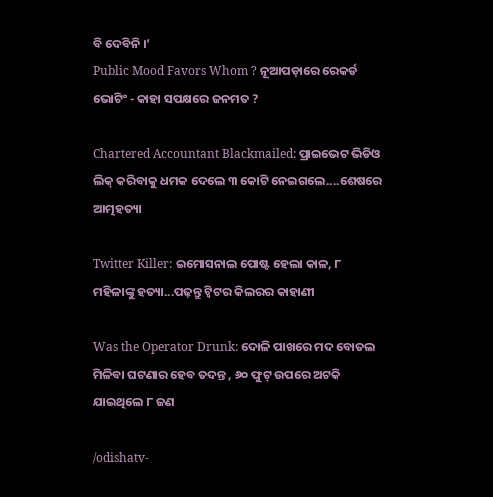ବି ଦେବିନି ।’
Public Mood Favors Whom ? ନୂଆପଡ଼ାରେ ରେକର୍ଡ ଭୋଟିଂ - କାହା ସପକ୍ଷରେ ଜନମତ ?

Chartered Accountant Blackmailed: ପ୍ରାଇଭେଟ ଭିଡିଓ ଲିକ୍ କରିବାକୁ ଧମକ ଦେଲେ ୩ କୋଟି ନେଇଗଲେ....ଶେଷରେ ଆତ୍ମହତ୍ୟା

Twitter Killer: ଇମୋସନାଲ ପୋଷ୍ଟ ହେଲା କାଳ, ୮ ମହିଳାଙ୍କୁ ହତ୍ୟା...ପଢ଼ନ୍ତୁ ଟ୍ୱିଟର କିଲରର କାହାଣୀ

Was the Operator Drunk: ଦୋଳି ପାଖରେ ମଦ ବୋତଲ ମିଳିବା ଘଟଣାର ହେବ ତଦନ୍ତ , ୬୦ ଫୁଟ୍ ଉପରେ ଅଟକି ଯାଇଥିଲେ ୮ ଜଣ

/odishatv-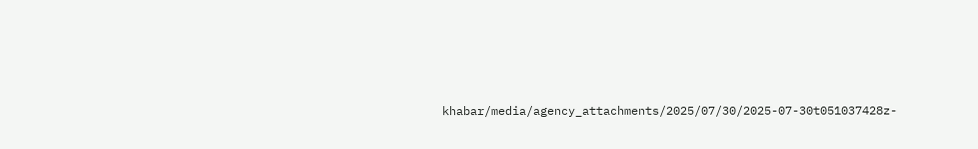khabar/media/agency_attachments/2025/07/30/2025-07-30t051037428z-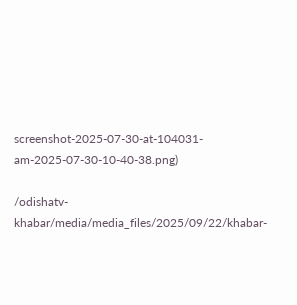screenshot-2025-07-30-at-104031-am-2025-07-30-10-40-38.png)

/odishatv-khabar/media/media_files/2025/09/22/khabar-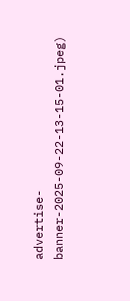advertise-banner-2025-09-22-13-15-01.jpeg)